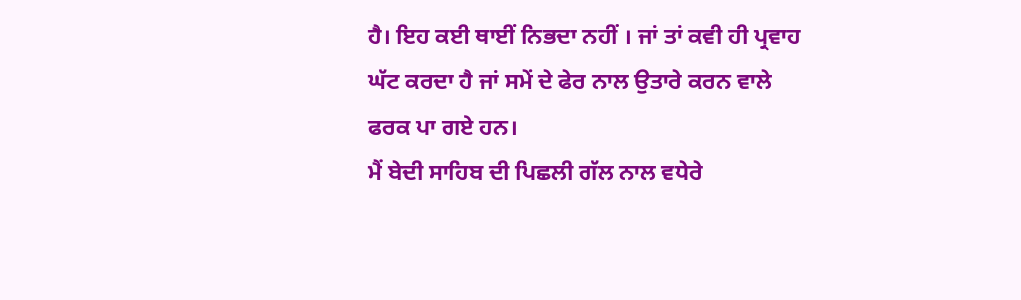ਹੈ। ਇਹ ਕਈ ਥਾਈਂ ਨਿਭਦਾ ਨਹੀਂ । ਜਾਂ ਤਾਂ ਕਵੀ ਹੀ ਪ੍ਰਵਾਹ ਘੱਟ ਕਰਦਾ ਹੈ ਜਾਂ ਸਮੇਂ ਦੇ ਫੇਰ ਨਾਲ ਉਤਾਰੇ ਕਰਨ ਵਾਲੇ ਫਰਕ ਪਾ ਗਏ ਹਨ।
ਮੈਂ ਬੇਦੀ ਸਾਹਿਬ ਦੀ ਪਿਛਲੀ ਗੱਲ ਨਾਲ ਵਧੇਰੇ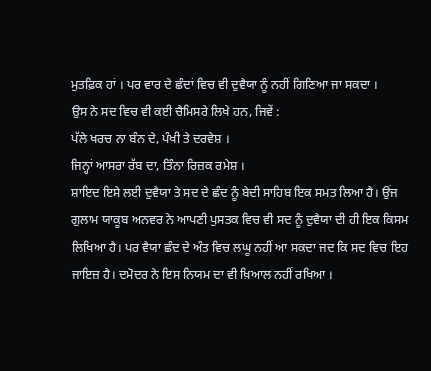ਮੁਤਫ਼ਿਕ ਹਾਂ । ਪਰ ਵਾਰ ਦੇ ਛੰਦਾਂ ਵਿਚ ਵੀ ਦੁਵੈਯਾ ਨੂੰ ਨਹੀਂ ਗਿਣਿਆ ਜਾ ਸਕਦਾ ।
ਉਸ ਨੇ ਸਦ ਵਿਚ ਵੀ ਕਈ ਚੈਮਿਸਰੇ ਲਿਖੇ ਹਨ, ਜਿਵੇਂ :
ਪੱਲੇ ਖਰਚ ਨਾ ਬੰਨ ਦੇ, ਪੰਖੀ ਤੇ ਦਰਵੇਸ਼ ।
ਜਿਨ੍ਹਾਂ ਆਸਰਾ ਰੱਬ ਦਾ, ਤਿੰਨਾ ਰਿਜ਼ਕ ਰਮੇਸ਼ ।
ਸ਼ਾਇਦ ਇਸੇ ਲਈ ਦੁਵੈਯਾ ਤੇ ਸਦ ਦੇ ਛੰਦ ਨੂੰ ਬੇਦੀ ਸਾਹਿਬ ਇਕ ਸਮਤ ਲਿਆ ਹੈ। ਉਂਜ ਗੁਲਾਮ ਯਾਕੂਬ ਅਨਵਰ ਨੇ ਆਪਣੀ ਪੁਸਤਕ ਵਿਚ ਵੀ ਸਦ ਨੂੰ ਦੁਵੈਯਾ ਦੀ ਹੀ ਇਕ ਕਿਸਮ ਲਿਖਿਆ ਹੈ। ਪਰ ਵੈਯਾ ਛੰਦ ਦੇ ਅੰਤ ਵਿਚ ਲਘੂ ਨਹੀਂ ਆ ਸਕਦਾ ਜਦ ਕਿ ਸਦ ਵਿਚ ਇਹ ਜਾਇਜ਼ ਹੈ। ਦਮੋਦਰ ਨੇ ਇਸ ਨਿਯਮ ਦਾ ਵੀ ਖ਼ਿਆਲ ਨਹੀਂ ਰਖਿਆ ।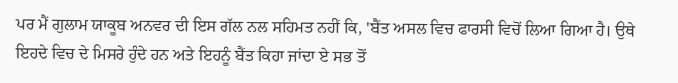ਪਰ ਮੈਂ ਗੁਲਾਮ ਯਾਕੂਬ ਅਨਵਰ ਦੀ ਇਸ ਗੱਲ ਨਲ ਸਹਿਮਤ ਨਹੀਂ ਕਿ, 'ਬੈਂਤ ਅਸਲ ਵਿਚ ਫਾਰਸੀ ਵਿਚੋਂ ਲਿਆ ਗਿਆ ਹੈ। ਉਥੇ ਇਹਦੇ ਵਿਚ ਦੇ ਮਿਸਰੇ ਹੁੰਦੇ ਹਨ ਅਤੇ ਇਹਨੂੰ ਬੈਂਤ ਕਿਹਾ ਜਾਂਦਾ ਏ ਸਭ ਤੋਂ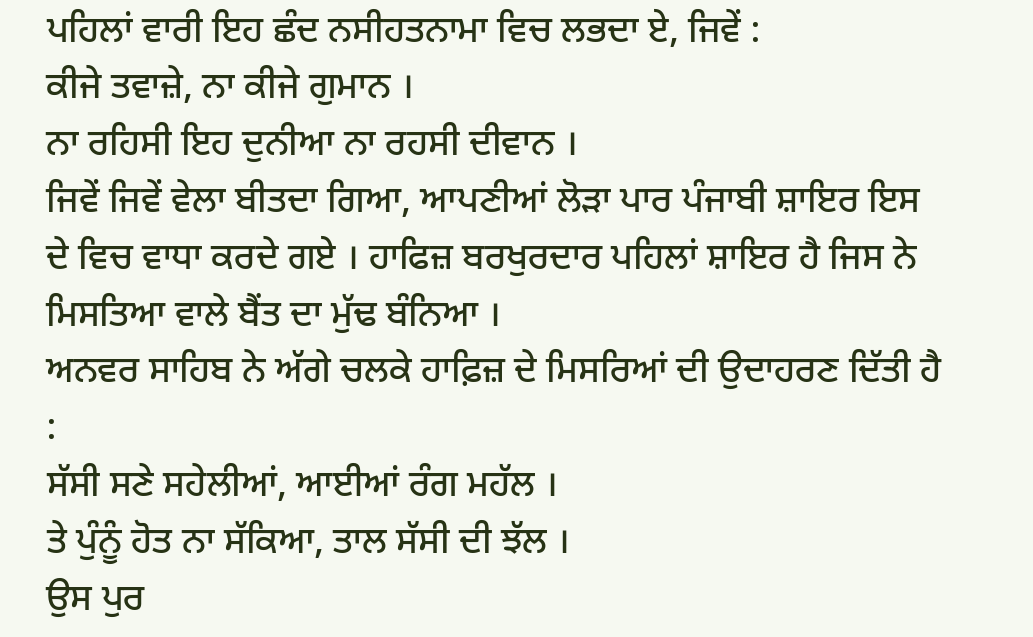ਪਹਿਲਾਂ ਵਾਰੀ ਇਹ ਛੰਦ ਨਸੀਹਤਨਾਮਾ ਵਿਚ ਲਭਦਾ ਏ, ਜਿਵੇਂ :
ਕੀਜੇ ਤਵਾਜ਼ੇ, ਨਾ ਕੀਜੇ ਗੁਮਾਨ ।
ਨਾ ਰਹਿਸੀ ਇਹ ਦੁਨੀਆ ਨਾ ਰਹਸੀ ਦੀਵਾਨ ।
ਜਿਵੇਂ ਜਿਵੇਂ ਵੇਲਾ ਬੀਤਦਾ ਗਿਆ, ਆਪਣੀਆਂ ਲੋੜਾ ਪਾਰ ਪੰਜਾਬੀ ਸ਼ਾਇਰ ਇਸ ਦੇ ਵਿਚ ਵਾਧਾ ਕਰਦੇ ਗਏ । ਹਾਫਿਜ਼ ਬਰਖੁਰਦਾਰ ਪਹਿਲਾਂ ਸ਼ਾਇਰ ਹੈ ਜਿਸ ਨੇ ਮਿਸਤਿਆ ਵਾਲੇ ਬੈਂਤ ਦਾ ਮੁੱਢ ਬੰਨਿਆ ।
ਅਨਵਰ ਸਾਹਿਬ ਨੇ ਅੱਗੇ ਚਲਕੇ ਹਾਫ਼ਿਜ਼ ਦੇ ਮਿਸਰਿਆਂ ਦੀ ਉਦਾਹਰਣ ਦਿੱਤੀ ਹੈ :
ਸੱਸੀ ਸਣੇ ਸਹੇਲੀਆਂ, ਆਈਆਂ ਰੰਗ ਮਹੱਲ ।
ਤੇ ਪੁੰਨੂੰ ਹੋਤ ਨਾ ਸੱਕਿਆ, ਤਾਲ ਸੱਸੀ ਦੀ ਝੱਲ ।
ਉਸ ਪੁਰ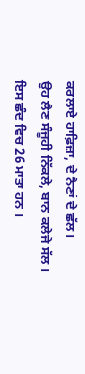ਕਰਲਾਏ ਹਾਫ਼ਿਜ਼ਾ, ਦੇ ਨੈਣਾਂ ਦੇ ਛੱਲ।
ਉਹ ਲੈਣ ਸੰਜੂਹੀ ਨਿੱਕਲੇ, ਬਾਨ ਕਲੇਜੇ ਸੱਲ ।
ਇਸ ਛੰਦ ਵਿਚ 26 ਮਾਤਾ ਹਨ ।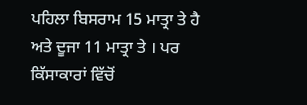ਪਹਿਲਾ ਬਿਸਰਾਮ 15 ਮਾਤ੍ਰਾ ਤੇ ਹੈ ਅਤੇ ਦੂਜਾ 11 ਮਾਤ੍ਰਾ ਤੇ । ਪਰ ਕਿੱਸਾਕਾਰਾਂ ਵਿੱਚੋਂ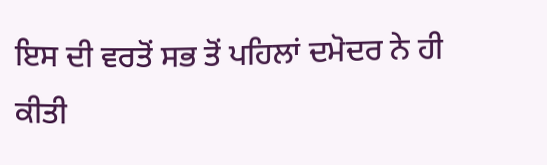ਇਸ ਦੀ ਵਰਤੋਂ ਸਭ ਤੋਂ ਪਹਿਲਾਂ ਦਮੋਦਰ ਨੇ ਹੀ ਕੀਤੀ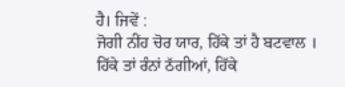ਹੈ। ਜਿਵੇਂ :
ਜੋਗੀ ਨੀਂਹ ਚੋਰ ਯਾਰ, ਹਿੱਕੇ ਤਾਂ ਹੈ ਬਟਵਾਲ ।
ਹਿੱਕੇ ਤਾਂ ਰੰਨਾਂ ਠੱਗੀਆਂ, ਹਿੱਕੇ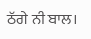ਠੱਗੇ ਨੀ ਬਾਲ।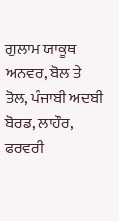ਗੁਲਾਮ ਯਾਕੂਥ ਅਨਵਰ, ਬੋਲ ਤੇ ਤੋਲ, ਪੰਜਾਬੀ ਅਦਬੀ ਬੋਰਡ, ਲਾਹੌਰ, ਫਰਵਰੀ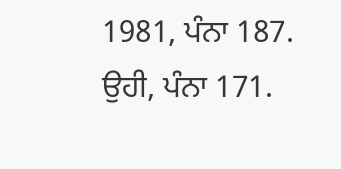1981, ਪੰਨਾ 187. ਉਹੀ, ਪੰਨਾ 171.